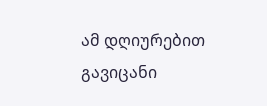ამ დღიურებით გავიცანი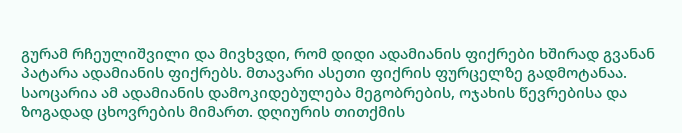გურამ რჩეულიშვილი და მივხვდი, რომ დიდი ადამიანის ფიქრები ხშირად გვანან პატარა ადამიანის ფიქრებს. მთავარი ასეთი ფიქრის ფურცელზე გადმოტანაა. საოცარია ამ ადამიანის დამოკიდებულება მეგობრების, ოჯახის წევრებისა და ზოგადად ცხოვრების მიმართ. დღიურის თითქმის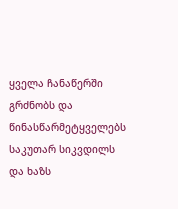ყველა ჩანაწერში გრძნობს და წინასწარმეტყველებს საკუთარ სიკვდილს და ხაზს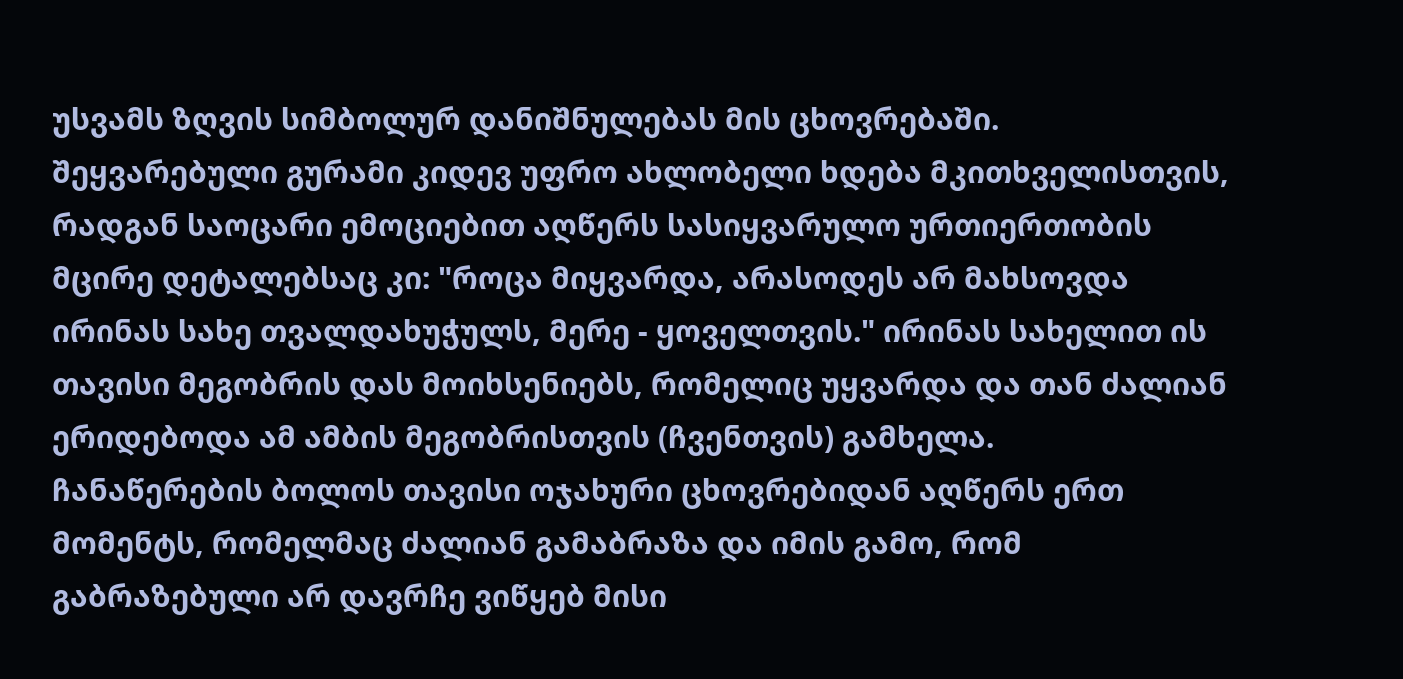უსვამს ზღვის სიმბოლურ დანიშნულებას მის ცხოვრებაში.
შეყვარებული გურამი კიდევ უფრო ახლობელი ხდება მკითხველისთვის, რადგან საოცარი ემოციებით აღწერს სასიყვარულო ურთიერთობის მცირე დეტალებსაც კი: "როცა მიყვარდა, არასოდეს არ მახსოვდა ირინას სახე თვალდახუჭულს, მერე - ყოველთვის." ირინას სახელით ის თავისი მეგობრის დას მოიხსენიებს, რომელიც უყვარდა და თან ძალიან ერიდებოდა ამ ამბის მეგობრისთვის (ჩვენთვის) გამხელა.
ჩანაწერების ბოლოს თავისი ოჯახური ცხოვრებიდან აღწერს ერთ მომენტს, რომელმაც ძალიან გამაბრაზა და იმის გამო, რომ გაბრაზებული არ დავრჩე ვიწყებ მისი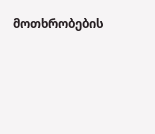მოთხრობების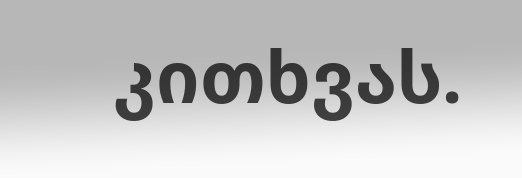კითხვას.